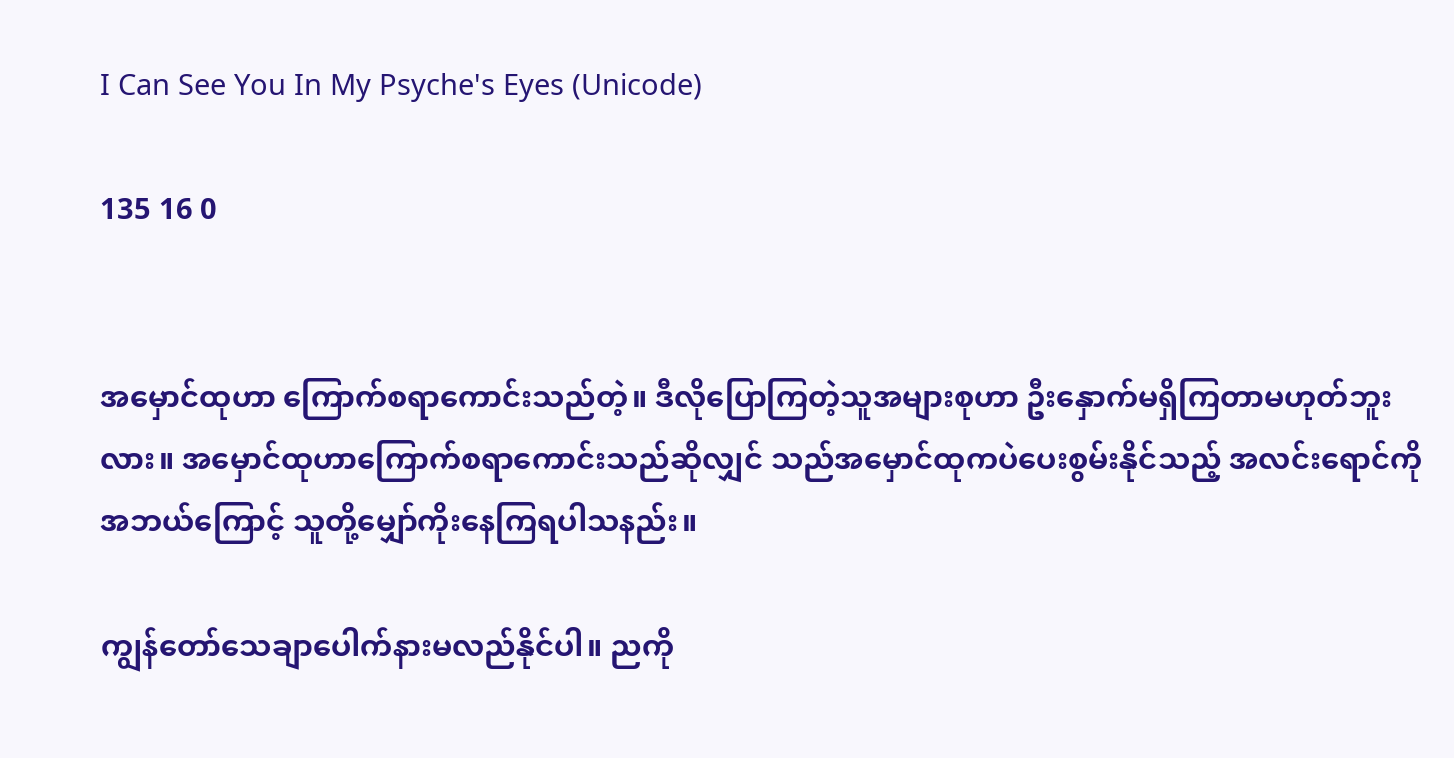I Can See You In My Psyche's Eyes (Unicode)

135 16 0


အမှောင်ထုဟာ ကြောက်စရာကောင်းသည်တဲ့။ ဒီလိုပြောကြတဲ့သူအများစုဟာ ဦးနှောက်မရှိကြတာမဟုတ်ဘူးလား။ အမှောင်ထုဟာကြောက်စရာကောင်းသည်ဆိုလျှင် သည်အမှောင်ထုကပဲပေးစွမ်းနိုင်သည့် အလင်းရောင်ကိုအဘယ်ကြောင့် သူတို့မျှော်ကိုးနေကြရပါသနည်း။

ကျွန်တော်သေချာပေါက်နားမလည်နိုင်ပါ။ ညကို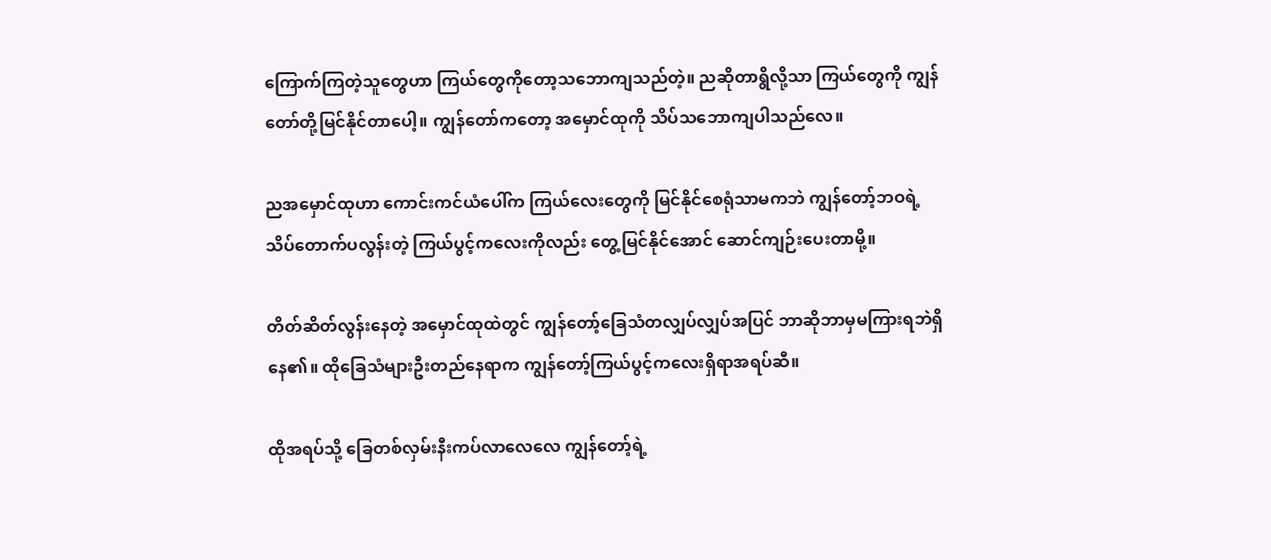ကြောက်ကြတဲ့သူတွေဟာ ကြယ်တွေကိုတော့သဘောကျသည်တဲ့။ ညဆိုတာရွိလို့သာ ကြယ်တွေကို ကျွန်တော်တို့မြင်နိုင်တာပေါ့။ ကျွန်တော်ကတော့ အမှောင်ထုကို သိပ်သဘောကျပါသည်လေ။

ညအမှောင်ထုဟာ ကောင်းကင်ယံပေါ်က ကြယ်လေးတွေကို မြင်နိုင်စေရုံသာမကဘဲ ကျွန်တော့်ဘဝရဲ့ သိပ်တောက်ပလွန်းတဲ့ ကြယ်ပွင့်ကလေးကိုလည်း တွေ့မြင်နိုင်အောင် ဆောင်ကျဉ်းပေးတာမို့။

တိတ်ဆိတ်လွန်းနေတဲ့ အမှောင်ထုထဲတွင် ကျွန်တော့်ခြေသံတလျှပ်လျှပ်အပြင် ဘာဆိုဘာမှမကြားရဘဲရှိနေ၏။ ထိုခြေသံများဦးတည်နေရာက ကျွန်တော့်ကြယ်ပွင့်ကလေးရှိရာအရပ်ဆီ။

ထိုအရပ်သို့ ခြေတစ်လှမ်းနီးကပ်လာလေလေ ကျွန်တော့်ရဲ့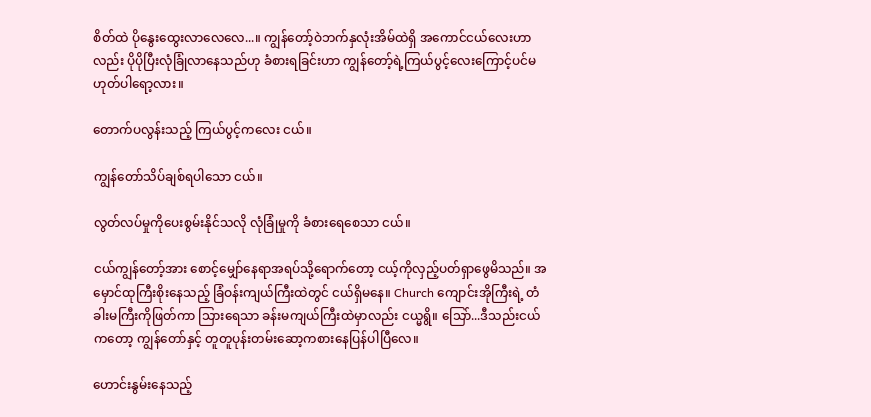စိတ်ထဲ ပိုနွေးထွေးလာလေလေ...။ ကျွန်တော့်ဝဲဘက်နှလုံးအိမ်ထဲရှိ အကောင်ငယ်လေးဟာလည်း ပိုပိုပြီးလုံခြုံလာနေသည်ဟု ခံစားရခြင်းဟာ ကျွန်တော့်ရဲ့ကြယ်ပွင့်လေးကြောင့်ပင်မဟုတ်ပါရော့လား။

တောက်ပလွန်းသည့် ကြယ်ပွင့်ကလေး ငယ်။

ကျွန်တော်သိပ်ချစ်ရပါသော ငယ်။

လွတ်လပ်မှုကိုပေးစွမ်းနိုင်သလို လုံခြုံမှုကို ခံစားရေစေသာ ငယ်။

ငယ်ကျွန်တော့်အား စောင့်မျှော်နေရာအရပ်သို့ရောက်တော့ ငယ့်ကိုလှည့်ပတ်ရှာဖွေမိသည်။ အမှောင်ထုကြီးစိုးနေသည့် ခြံဝန်းကျယ်ကြီးထဲတွင် ငယ်ရှိမနေ။ Church ကျောင်းအိုကြီးရဲ့ တံခါးမကြီးကိုဖြတ်ကာ သြားရေသာ ခန်းမကျယ်ကြီးထဲမှာလည်း ငယ္မရွိ။ သြော်...ဒီသည်းငယ်ကတော့ ကျွန်တော်နှင့် တူတူပုန်းတမ်းဆော့ကစားနေပြန်ပါပြီလေ။

ဟောင်းနွမ်းနေသည့်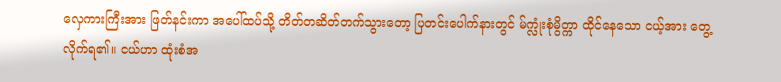လှေကားကြီးအား ဖြတ်နင်းကာ အပေါ်ထပ်သို့ တိတ်တဆိတ်တက်သွားတော့ ပြတင်းပေါက်နားတွင် မ်က္လုံးစုံမွိတ္ကာ ထိုင်နေသော ငယ့်အား တွေ့လိုက်ရ၏။ ငယ်ဟာ ထုံးစံအ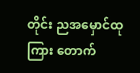တိုင်း ညအမှောင်ထုကြား တောက်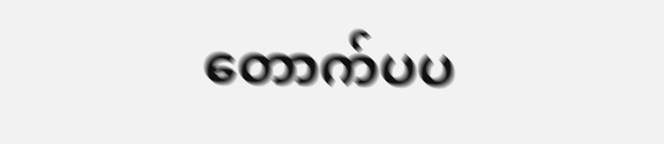တောက်ပပ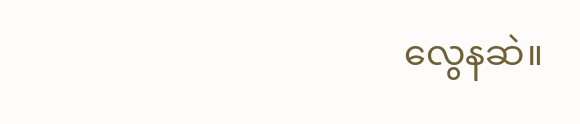လွေနဆဲ။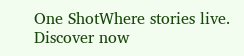One ShotWhere stories live. Discover now